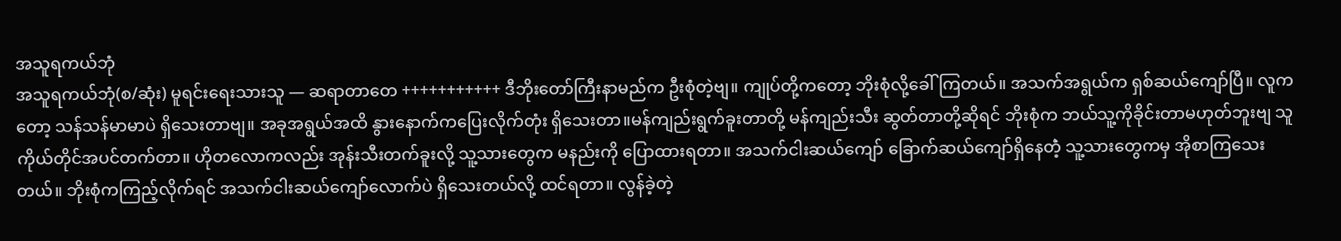အသူရကယ်ဘုံ
အသူရကယ်ဘုံ(စ/ဆုံး) မူရင်းရေးသားသူ — ဆရာတာတေ +++++++++++ ဒီဘိုးတော်ကြီးနာမည်က ဦးစုံတဲ့ဗျ။ ကျုပ်တို့ကတော့ ဘိုးစုံလို့ခေါ်ကြတယ်။ အသက်အရွယ်က ရှစ်ဆယ်ကျော်ပြီ။ လူကတော့ သန်သန်မာမာပဲ ရှိသေးတာဗျ။ အခုအရွယ်အထိ နွားနောက်ကပြေးလိုက်တုံး ရှိသေးတာ။မန်ကျည်းရွက်ခူးတာတို့ မန်ကျည်းသီး ဆွတ်တာတို့ဆိုရင် ဘိုးစုံက ဘယ်သူ့ကိုခိုင်းတာမဟုတ်ဘူးဗျ သူကိုယ်တိုင်အပင်တက်တာ။ ဟိုတလောကလည်း အုန်းသီးတက်ခူးလို့ သူ့သားတွေက မနည်းကို ပြောထားရတာ။ အသက်ငါးဆယ်ကျော် ခြောက်ဆယ်ကျော်ရှိနေတဲံ့ သူ့သားတွေကမှ အိုစာကြသေးတယ်။ ဘိုးစုံကကြည့်လိုက်ရင် အသက်ငါးဆယ်ကျော်လောက်ပဲ ရှိသေးတယ်လို့ ထင်ရတာ။ လွန်ခဲ့တဲ့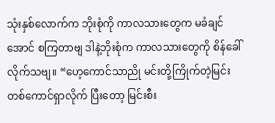သုံးနှစ်လောက်က ဘိုးစုံကို ကာလသားတွေက မခံချင်အောင် စကြတာဗျ ဒါနဲ့ဘိုးစုံက ကာလသားတွေကို စိန်ခေါ်လိုက်သဗျ။ “ဟေ့ကောင်သာညို မင်းတို့ကြိုက်တဲ့မြင်းတစ်ကောင်ရှာလိုက် ပြီးတော့ မြင်းစီး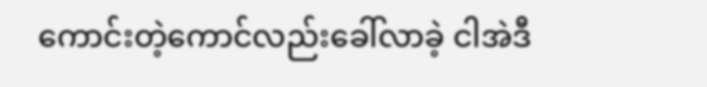ကောင်းတဲ့ကောင်လည်းခေါ်လာခဲ့ ငါအဲဒီ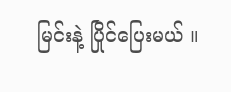မြင်းနဲ့ ပြိုင်ပြေးမယ် ။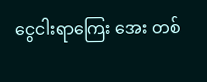ငွေငါးရာကြေး အေး တစ်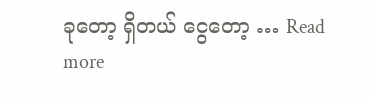ခုတော့ ရှိတယ် ငွေတော့ … Read more